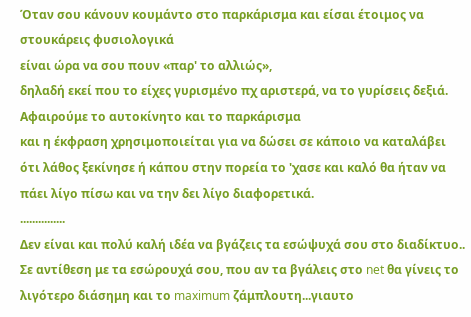Όταν σου κάνουν κουμάντο στο παρκάρισμα και είσαι έτοιμος να στουκάρεις φυσιολογικά
είναι ώρα να σου πουν «παρ' το αλλιώς»,
δηλαδή εκεί που το είχες γυρισμένο πχ αριστερά, να το γυρίσεις δεξιά.
Αφαιρούμε το αυτοκίνητο και το παρκάρισμα
και η έκφραση χρησιμοποιείται για να δώσει σε κάποιο να καταλάβει
ότι λάθος ξεκίνησε ή κάπου στην πορεία το 'χασε και καλό θα ήταν να πάει λίγο πίσω και να την δει λίγο διαφορετικά.
...............
Δεν είναι και πολύ καλή ιδέα να βγάζεις τα εσώψυχά σου στο διαδίκτυο..
Σε αντίθεση με τα εσώρουχά σου, που αν τα βγάλεις στο net θα γίνεις το λιγότερο διάσημη και το maximum ζάμπλουτη...γιαυτο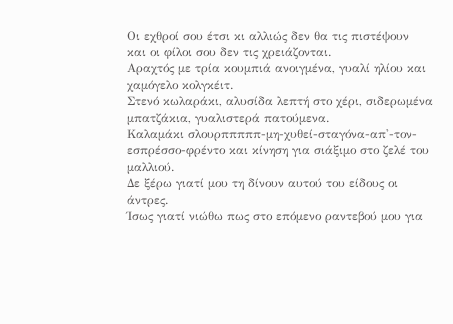Οι εχθροί σου έτσι κι αλλιώς δεν θα τις πιστέψουν
και οι φίλοι σου δεν τις χρειάζονται.
Αραχτός με τρία κουμπιά ανοιγμένα, γυαλί ηλίου και χαμόγελο κολγκέιτ.
Στενό κωλαράκι, αλυσίδα λεπτή στο χέρι, σιδερωμένα μπατζάκια, γυαλιστερά πατούμενα.
Καλαμάκι σλουρπππππ-μη-χυθεί-σταγόνα-απ'-τον-εσπρέσσο-φρέντο και κίνηση για σιάξιμο στο ζελέ του μαλλιού.
Δε ξέρω γιατί μου τη δίνουν αυτού του είδους οι άντρες.
Ίσως γιατί νιώθω πως στο επόμενο ραντεβού μου για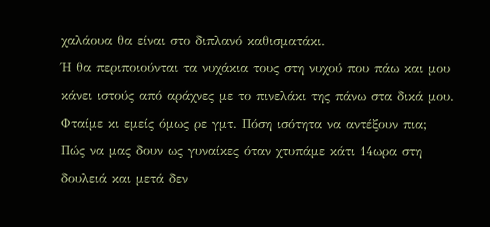χαλάουα θα είναι στο διπλανό καθισματάκι.
Ή θα περιποιούνται τα νυχάκια τους στη νυχού που πάω και μου κάνει ιστούς από αράχνες με το πινελάκι της πάνω στα δικά μου.
Φταίμε κι εμείς όμως ρε γμτ. Πόση ισότητα να αντέξουν πια;
Πώς να μας δουν ως γυναίκες όταν χτυπάμε κάτι 14ωρα στη δουλειά και μετά δεν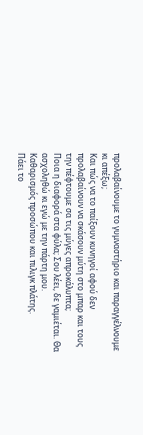προλαβαίνουμε το γυμναστήριο και παραγγέλνουμε κι απέξω;
Και πώς να το παίξουν κυνηγοί αφού δεν προλαβαίνουν να σκάσουν μύτη στο μπαρ και τους την πέφτουμε σα τις μύγες απροκάλυπτα;
Ποια η διαφορά στα φύλα; Σου λέει, δε γαμιέται. Θα ασχοληθώ κι εγώ με την πάρτη μου.
Καθαρισμός προσώπου και πιλιγκ πλάτης.
Πάει το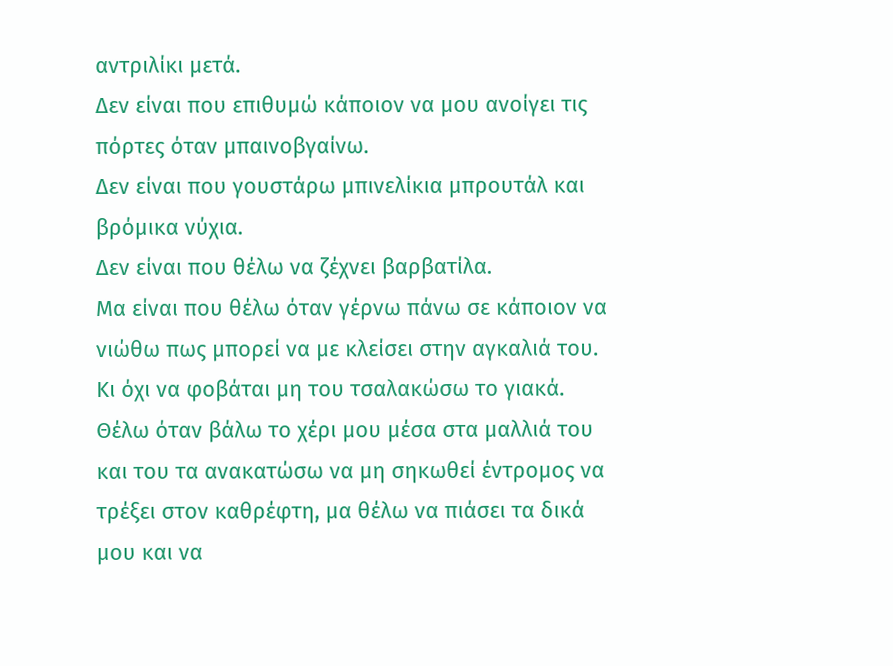αντριλίκι μετά.
Δεν είναι που επιθυμώ κάποιον να μου ανοίγει τις πόρτες όταν μπαινοβγαίνω.
Δεν είναι που γουστάρω μπινελίκια μπρουτάλ και βρόμικα νύχια.
Δεν είναι που θέλω να ζέχνει βαρβατίλα.
Μα είναι που θέλω όταν γέρνω πάνω σε κάποιον να νιώθω πως μπορεί να με κλείσει στην αγκαλιά του.
Κι όχι να φοβάται μη του τσαλακώσω το γιακά.
Θέλω όταν βάλω το χέρι μου μέσα στα μαλλιά του και του τα ανακατώσω να μη σηκωθεί έντρομος να τρέξει στον καθρέφτη, μα θέλω να πιάσει τα δικά μου και να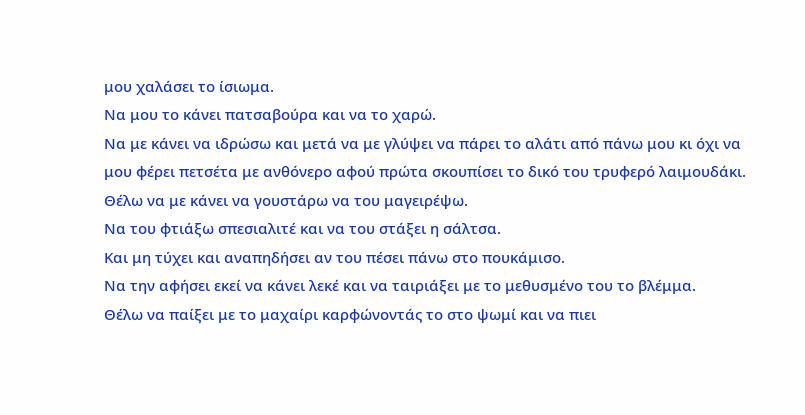μου χαλάσει το ίσιωμα.
Να μου το κάνει πατσαβούρα και να το χαρώ.
Να με κάνει να ιδρώσω και μετά να με γλύψει να πάρει το αλάτι από πάνω μου κι όχι να μου φέρει πετσέτα με ανθόνερο αφού πρώτα σκουπίσει το δικό του τρυφερό λαιμουδάκι.
Θέλω να με κάνει να γουστάρω να του μαγειρέψω.
Να του φτιάξω σπεσιαλιτέ και να του στάξει η σάλτσα.
Και μη τύχει και αναπηδήσει αν του πέσει πάνω στο πουκάμισο.
Να την αφήσει εκεί να κάνει λεκέ και να ταιριάξει με το μεθυσμένο του το βλέμμα.
Θέλω να παίξει με το μαχαίρι καρφώνοντάς το στο ψωμί και να πιει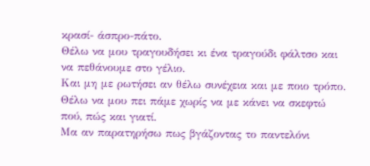κρασί- άσπρο-πάτο.
Θέλω να μου τραγουδήσει κι ένα τραγούδι φάλτσο και να πεθάνουμε στο γέλιο.
Και μη με ρωτήσει αν θέλω συνέχεια και με ποιο τρόπο.
Θέλω να μου πει πάμε χωρίς να με κάνει να σκεφτώ πού, πώς και γιατί.
Μα αν παρατηρήσω πως βγάζοντας το παντελόνι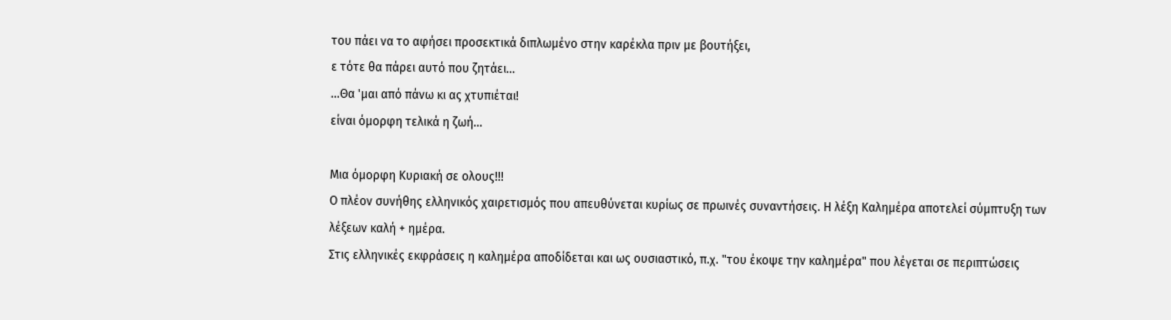του πάει να το αφήσει προσεκτικά διπλωμένο στην καρέκλα πριν με βουτήξει,
ε τότε θα πάρει αυτό που ζητάει...
...Θα 'μαι από πάνω κι ας χτυπιέται!
είναι όμορφη τελικά η ζωή...

Μια όμορφη Κυριακή σε ολους!!!
Ο πλέον συνήθης ελληνικός χαιρετισμός που απευθύνεται κυρίως σε πρωινές συναντήσεις. Η λέξη Καλημέρα αποτελεί σύμπτυξη των λέξεων καλή + ημέρα.
Στις ελληνικές εκφράσεις η καλημέρα αποδίδεται και ως ουσιαστικό, π.χ. "του έκοψε την καλημέρα" που λέγεται σε περιπτώσεις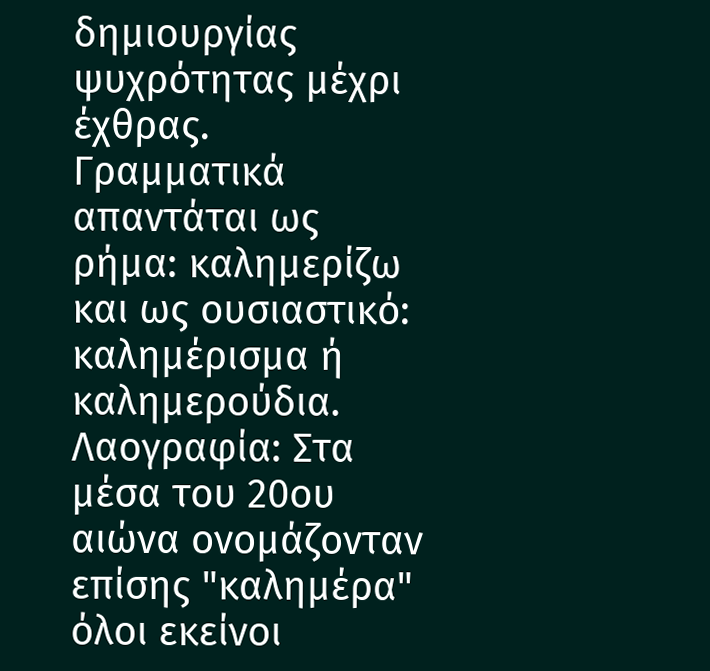δημιουργίας ψυχρότητας μέχρι έχθρας.
Γραμματικά απαντάται ως ρήμα: καλημερίζω και ως ουσιαστικό: καλημέρισμα ή καλημερούδια.
Λαογραφία: Στα μέσα του 20ου αιώνα ονομάζονταν επίσης "καλημέρα" όλοι εκείνοι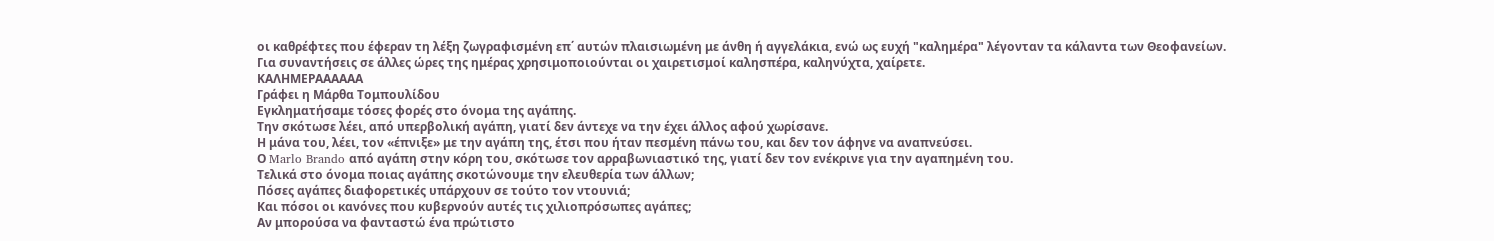οι καθρέφτες που έφεραν τη λέξη ζωγραφισμένη επ΄ αυτών πλαισιωμένη με άνθη ή αγγελάκια, ενώ ως ευχή "καλημέρα" λέγονταν τα κάλαντα των Θεοφανείων.
Για συναντήσεις σε άλλες ώρες της ημέρας χρησιμοποιούνται οι χαιρετισμοί καλησπέρα, καληνύχτα, χαίρετε.
ΚΑΛΗΜΕΡΑΑΑΑΑΑ
Γράφει η Μάρθα Τομπουλίδου
Εγκληματήσαμε τόσες φορές στο όνομα της αγάπης.
Την σκότωσε λέει, από υπερβολική αγάπη, γιατί δεν άντεχε να την έχει άλλος αφού χωρίσανε.
Η μάνα του, λέει, τον «έπνιξε» με την αγάπη της, έτσι που ήταν πεσμένη πάνω του, και δεν τον άφηνε να αναπνεύσει.
Ο Marlo Brando από αγάπη στην κόρη του, σκότωσε τον αρραβωνιαστικό της, γιατί δεν τον ενέκρινε για την αγαπημένη του.
Τελικά στο όνομα ποιας αγάπης σκοτώνουμε την ελευθερία των άλλων;
Πόσες αγάπες διαφορετικές υπάρχουν σε τούτο τον ντουνιά;
Και πόσοι οι κανόνες που κυβερνούν αυτές τις χιλιοπρόσωπες αγάπες;
Αν μπορούσα να φανταστώ ένα πρώτιστο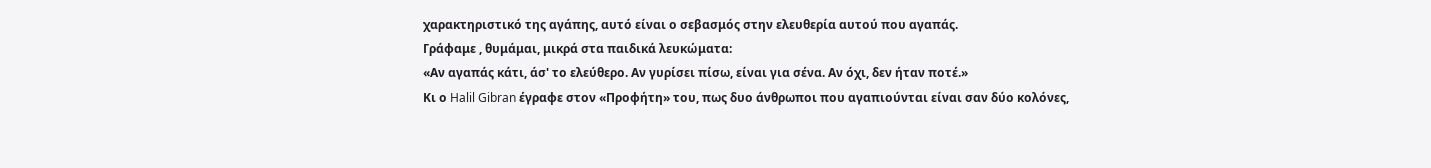χαρακτηριστικό της αγάπης, αυτό είναι ο σεβασμός στην ελευθερία αυτού που αγαπάς.
Γράφαμε , θυμάμαι, μικρά στα παιδικά λευκώματα:
«Αν αγαπάς κάτι, άσ' το ελεύθερο. Αν γυρίσει πίσω, είναι για σένα. Αν όχι, δεν ήταν ποτέ.»
Κι ο Halil Gibran έγραφε στον «Προφήτη» του, πως δυο άνθρωποι που αγαπιούνται είναι σαν δύο κολόνες,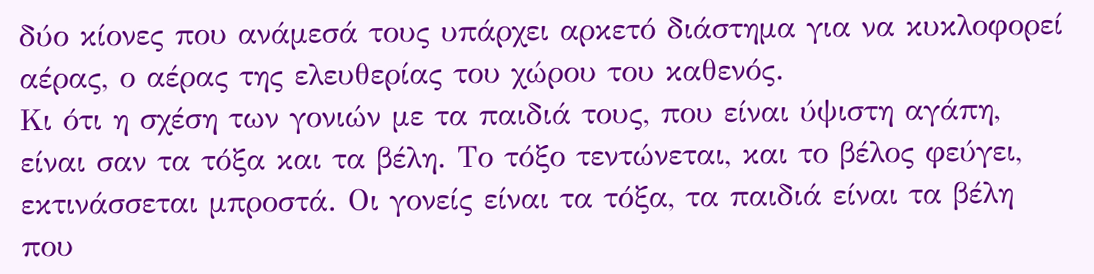δύο κίονες που ανάμεσά τους υπάρχει αρκετό διάστημα για να κυκλοφορεί αέρας, ο αέρας της ελευθερίας του χώρου του καθενός.
Κι ότι η σχέση των γονιών με τα παιδιά τους, που είναι ύψιστη αγάπη, είναι σαν τα τόξα και τα βέλη. Το τόξο τεντώνεται, και το βέλος φεύγει, εκτινάσσεται μπροστά. Οι γονείς είναι τα τόξα, τα παιδιά είναι τα βέλη που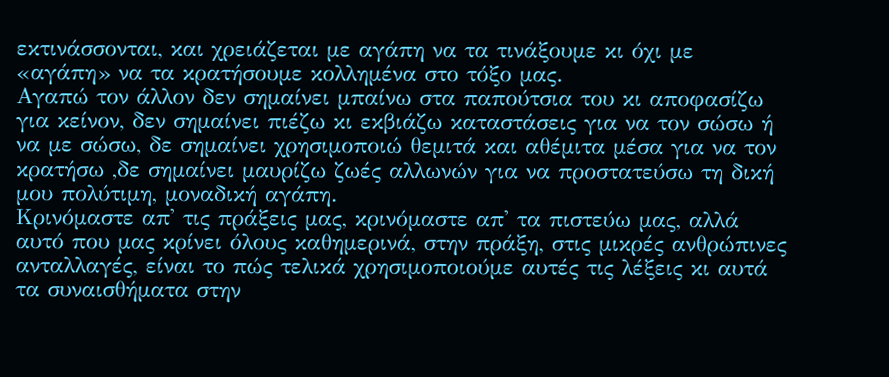εκτινάσσονται, και χρειάζεται με αγάπη να τα τινάξουμε κι όχι με «αγάπη» να τα κρατήσουμε κολλημένα στο τόξο μας.
Αγαπώ τον άλλον δεν σημαίνει μπαίνω στα παπούτσια του κι αποφασίζω για κείνον, δεν σημαίνει πιέζω κι εκβιάζω καταστάσεις για να τον σώσω ή να με σώσω, δε σημαίνει χρησιμοποιώ θεμιτά και αθέμιτα μέσα για να τον κρατήσω ,δε σημαίνει μαυρίζω ζωές αλλωνών για να προστατεύσω τη δική μου πολύτιμη, μοναδική αγάπη.
Κρινόμαστε απ' τις πράξεις μας, κρινόμαστε απ' τα πιστεύω μας, αλλά αυτό που μας κρίνει όλους καθημερινά, στην πράξη, στις μικρές ανθρώπινες ανταλλαγές, είναι το πώς τελικά χρησιμοποιούμε αυτές τις λέξεις κι αυτά τα συναισθήματα στην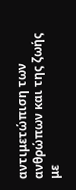αντιμετώπιση των ανθρώπων και της ζωής με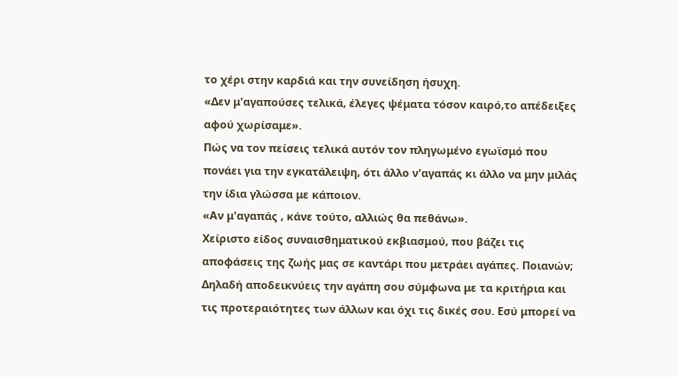το χέρι στην καρδιά και την συνείδηση ήσυχη.
«Δεν μ'αγαπούσες τελικά, έλεγες ψέματα τόσον καιρό,το απέδειξες αφού χωρίσαμε».
Πώς να τον πείσεις τελικά αυτόν τον πληγωμένο εγωϊσμό που πονάει για την εγκατάλειψη, ότι άλλο ν'αγαπάς κι άλλο να μην μιλάς την ίδια γλώσσα με κάποιον.
«Αν μ'αγαπάς , κάνε τούτο, αλλιώς θα πεθάνω».
Χείριστο είδος συναισθηματικού εκβιασμού, που βάζει τις αποφάσεις της ζωής μας σε καντάρι που μετράει αγάπες. Ποιανών;
Δηλαδή αποδεικνύεις την αγάπη σου σύμφωνα με τα κριτήρια και τις προτεραιότητες των άλλων και όχι τις δικές σου. Εσύ μπορεί να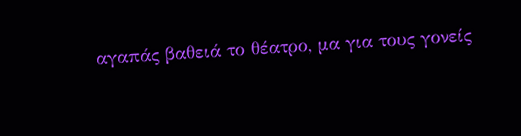αγαπάς βαθειά το θέατρο, μα για τους γονείς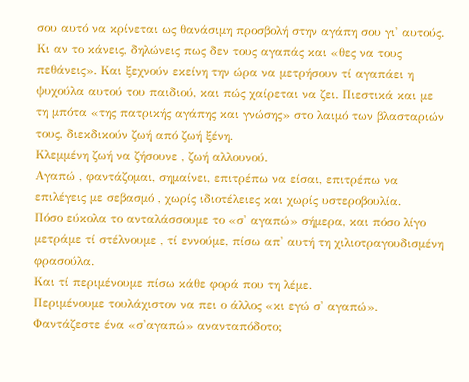σου αυτό να κρίνεται ως θανάσιμη προσβολή στην αγάπη σου γι' αυτούς. Κι αν το κάνεις, δηλώνεις πως δεν τους αγαπάς και «θες να τους πεθάνεις». Και ξεχνούν εκείνη την ώρα να μετρήσουν τί αγαπάει η ψυχούλα αυτού του παιδιού, και πώς χαίρεται να ζει. Πιεστικά και με τη μπότα «της πατρικής αγάπης και γνώσης» στο λαιμό των βλασταριών τους, διεκδικούν ζωή από ζωή ξένη.
Κλεμμένη ζωή να ζήσουνε , ζωή αλλουνού.
Αγαπώ , φαντάζομαι, σημαίνει, επιτρέπω να είσαι, επιτρέπω να επιλέγεις με σεβασμό , χωρίς ιδιοτέλειες και χωρίς υστεροβουλία.
Πόσο εύκολα το ανταλάσσουμε το «σ' αγαπώ» σήμερα, και πόσο λίγο μετράμε τί στέλνουμε , τί εννούμε, πίσω απ' αυτή τη χιλιοτραγουδισμένη φρασούλα.
Και τί περιμένουμε πίσω κάθε φορά που τη λέμε.
Περιμένουμε τουλάχιστον να πει ο άλλος «κι εγώ σ' αγαπώ».
Φαντάζεστε ένα «σ'αγαπώ» ανανταπόδοτο;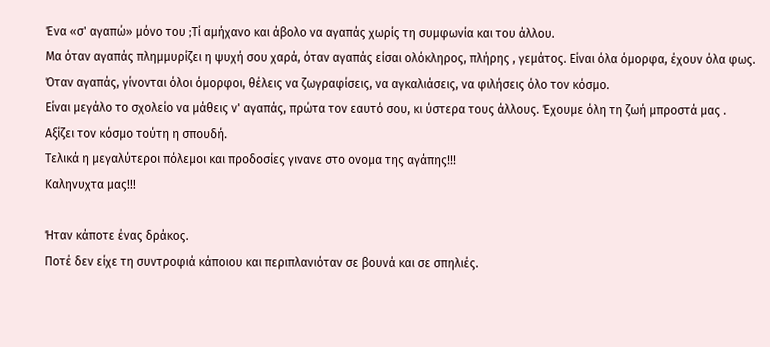Ένα «σ' αγαπώ» μόνο του ;Tί αμήχανο και άβολο να αγαπάς χωρίς τη συμφωνία και του άλλου.
Μα όταν αγαπάς πλημμυρίζει η ψυχή σου χαρά, όταν αγαπάς είσαι ολόκληρος, πλήρης , γεμάτος. Είναι όλα όμορφα, έχουν όλα φως. Όταν αγαπάς, γίνονται όλοι όμορφοι, θέλεις να ζωγραφίσεις, να αγκαλιάσεις, να φιλήσεις όλο τον κόσμο.
Είναι μεγάλο το σχολείο να μάθεις ν' αγαπάς, πρώτα τον εαυτό σου, κι ύστερα τους άλλους. Έχουμε όλη τη ζωή μπροστά μας . Αξίζει τον κόσμο τούτη η σπουδή.
Τελικά η μεγαλύτεροι πόλεμοι και προδοσίες γινανε στο ονομα της αγάπης!!!
Καληνυχτα μας!!!

Ήταν κάποτε ένας δράκος.
Ποτέ δεν είχε τη συντροφιά κάποιου και περιπλανιόταν σε βουνά και σε σπηλιές.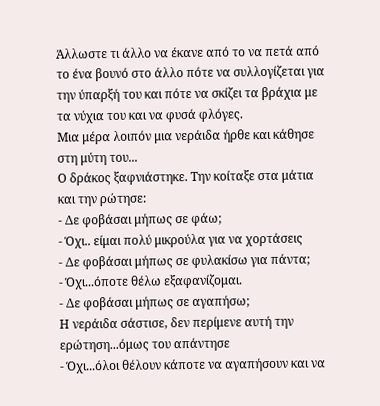Άλλωστε τι άλλο να έκανε από το να πετά από το ένα βουνό στο άλλο πότε να συλλογίζεται για την ύπαρξή του και πότε να σκίζει τα βράχια με τα νύχια του και να φυσά φλόγες.
Μια μέρα λοιπόν μια νεράιδα ήρθε και κάθησε στη μύτη του...
Ο δράκος ξαφνιάστηκε. Την κοίταξε στα μάτια και την ρώτησε:
- Δε φοβάσαι μήπως σε φάω;
- Όχι.. είμαι πολύ μικρούλα για να χορτάσεις
- Δε φοβάσαι μήπως σε φυλακίσω για πάντα;
- Όχι...όποτε θέλω εξαφανίζομαι.
- Δε φοβάσαι μήπως σε αγαπήσω;
Η νεράιδα σάστισε, δεν περίμενε αυτή την ερώτηση...όμως του απάντησε
- Όχι...όλοι θέλουν κάποτε να αγαπήσουν και να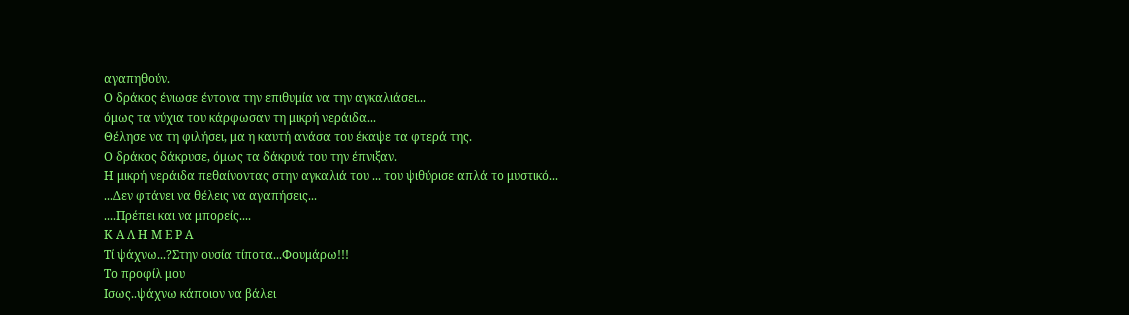αγαπηθούν.
Ο δράκος ένιωσε έντονα την επιθυμία να την αγκαλιάσει...
όμως τα νύχια του κάρφωσαν τη μικρή νεράιδα...
Θέλησε να τη φιλήσει, μα η καυτή ανάσα του έκαψε τα φτερά της.
Ο δράκος δάκρυσε, όμως τα δάκρυά του την έπνιξαν.
Η μικρή νεράιδα πεθαίνοντας στην αγκαλιά του ... του ψιθύρισε απλά το μυστικό...
...Δεν φτάνει να θέλεις να αγαπήσεις...
....Πρέπει και να μπορείς....
Κ Α Λ Η Μ Ε Ρ Α
Τί ψάχνω...?Στην ουσία τίποτα...Φουμάρω!!!
Το προφίλ μου
Ισως..ψάχνω κάποιον να βάλει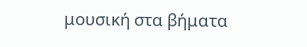μουσική στα βήματα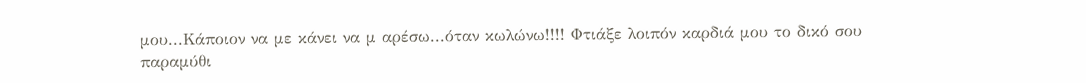μου...Κάποιον να με κάνει να μ αρέσω...όταν κωλώνω!!!! Φτιάξε λοιπόν καρδιά μου το δικό σου παραμύθι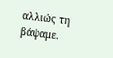αλλιώς τη βάψαμε.